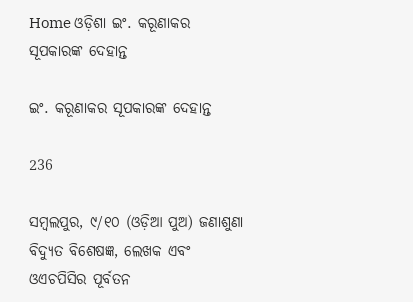Home ଓଡ଼ିଶା ଇଂ. କରୂଣାକର ସୂପକାରଙ୍କ ଦେହାନ୍ତ

ଇଂ. କରୂଣାକର ସୂପକାରଙ୍କ ଦେହାନ୍ତ

236

ସମ୍ବଲପୁର, ୯/୧୦ (ଓଡ଼ିଆ ପୁଅ) ଜଣାଶୁଣା ବିଦ୍ୟୁତ ବିଶେଷଜ୍ଞ, ଲେଖକ ଏବଂ ଓଏଚପିସିର ପୂର୍ବତନ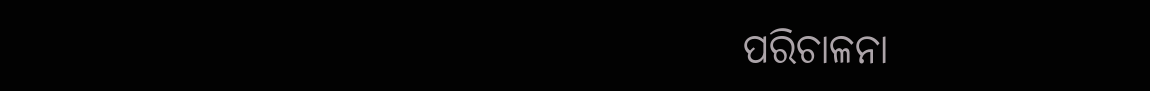ପରିଚାଳନା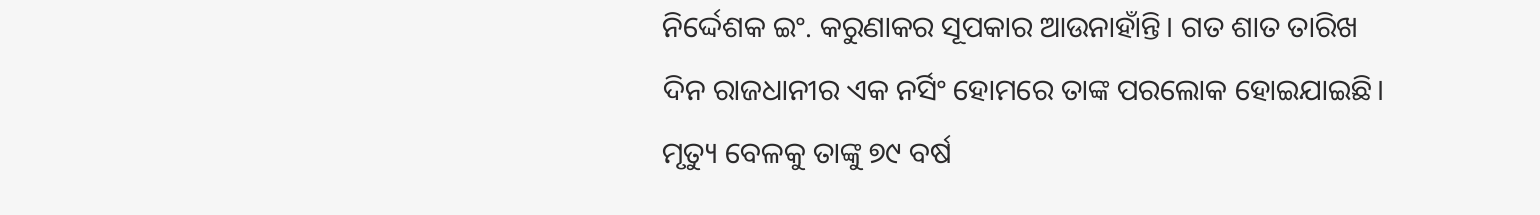ନିର୍ଦ୍ଦେଶକ ଇଂ. କରୁଣାକର ସୂପକାର ଆଉନାହାଁନ୍ତି। ଗତ ଶାତ ତାରିଖ ଦିନ ରାଜଧାନୀର ଏକ ନର୍ସିଂ ହୋମରେ ତାଙ୍କ ପରଲୋକ ହୋଇଯାଇଛି। ମୃତ୍ୟୁ ବେଳକୁ ତାଙ୍କୁ ୭୯ ବର୍ଷ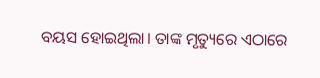ବୟସ ହୋଇଥିଲା। ତାଙ୍କ ମୃତ୍ୟୁରେ ଏଠାରେ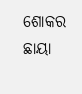ଶୋକର ଛାୟା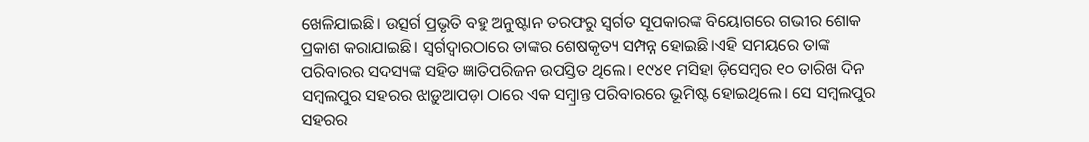ଖେଳିଯାଇଛି। ଉତ୍ସର୍ଗ ପ୍ରଭୃତି ବହୁ ଅନୁଷ୍ଟାନ ତରଫରୁ ସ୍ୱର୍ଗତ ସୂପକାରଙ୍କ ବିୟୋଗରେ ଗଭୀର ଶୋକ ପ୍ରକାଶ କରାଯାଇଛି। ସ୍ୱର୍ଗଦ୍ୱାରଠାରେ ତାଙ୍କର ଶେଷକୃତ୍ୟ ସମ୍ପନ୍ନ ହୋଇଛି।ଏହି ସମୟରେ ତାଙ୍କ ପରିବାରର ସଦସ୍ୟଙ୍କ ସହିତ ଜ୍ଞାତିପରିଜନ ଉପସ୍ତିତ ଥିଲେ। ୧୯୪୧ ମସିହା ଡ଼ିସେମ୍ବର ୧୦ ତାରିଖ ଦିନ ସମ୍ବଲପୁର ସହରର ଝାଡ଼ୁଆପଡ଼ା ଠାରେ ଏକ ସମ୍ବ୍ରାନ୍ତ ପରିବାରରେ ଭୂମିଷ୍ଟ ହୋଇଥିଲେ। ସେ ସମ୍ବଲପୁର ସହରର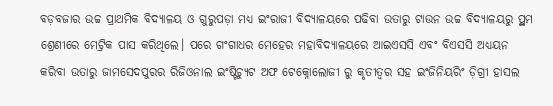ବଡ଼ବଜାର ଉଚ୍ଚ ପ୍ରାଥମିକ ବିଦ୍ୟାଳୟ ଓ ଗୁରୁପଡ଼ା ମଧ୍ୟ ଇଂରାଜୀ ବିଦ୍ୟାଳୟରେ ପଢିବା ଉତାରୁ ଟାଉନ ଉଚ୍ଚ ବିଦ୍ୟାଳୟରୁ ପ୍ର୍ଥମ ଶ୍ରେଣୀରେ ମେଟ୍ରିକ ପାସ କରିଥିଲେ। ପରେ ଗଂଗାଧର ମେହେର ମହାବିଦ୍ୟାଳୟରେ ଆଇଏସସି ଏବଂ ବିଏସସି ଅଧ୍ୟୟନ କରିବା ଉତାରୁ ଜାମସେଦପୁରର ରିଜିଓନାଲ ଇଂଷ୍ଟିଚ୍ୟୁଟ ଅଫ ଟେକ୍ନୋଲୋଜୀ ରୁ କୃତୀତ୍ୱର ସହ ଇଂଜିନିୟରିଂ ଡ଼ିଗ୍ରୀ ହାସଲ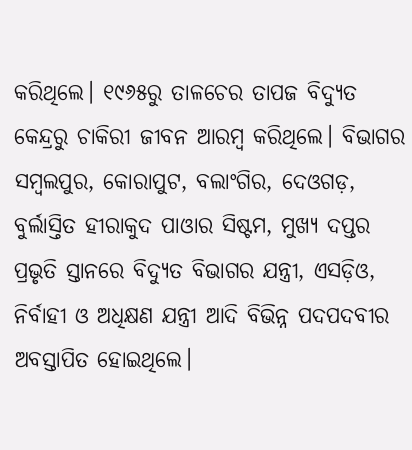କରିଥିଲେ। ୧୯୬୫ରୁ ତାଳଚେର ତାପଜ ବିଦ୍ୟୁତ କେନ୍ଦ୍ରରୁ ଚାକିରୀ ଜୀବନ ଆରମ୍ବ କରିଥିଲେ। ବିଭାଗର ସମ୍ବଲପୁର, କୋରାପୁଟ, ବଲାଂଗିର, ଦେଓଗଡ଼, ବୁର୍ଲାସ୍ତିତ ହୀରାକୁଦ ପାଓାର ସିଷ୍ଟମ, ମୁଖ୍ୟ ଦପ୍ତର ପ୍ରଭୃତି ସ୍ତାନରେ ବିଦ୍ୟୁତ ବିଭାଗର ଯନ୍ତ୍ରୀ, ଏସଡ଼ିଓ, ନିର୍ବାହୀ ଓ ଅଧିକ୍ଷଣ ଯନ୍ତ୍ରୀ ଆଦି ବିଭିନ୍ନ ପଦପଦବୀର ଅବସ୍ତାପିତ ହୋଇଥିଲେ।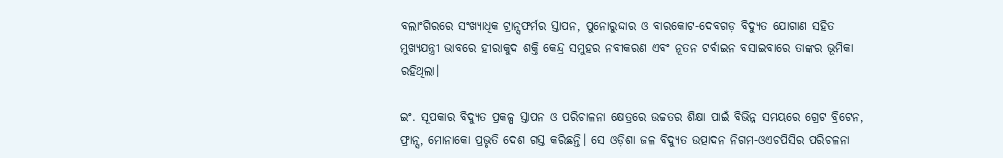ବଲାଂଗିରରେ ସଂଖ୍ୟାଧିକ ଟ୍ରାନ୍ସଫର୍ମର ସ୍ତାପନ, ପୁନୋରୁଦ୍ଦାର ଓ ବାରକୋଟ-ଦେବଗଡ଼ ବିଦ୍ୟୁତ ଯୋଗାଣ ସହିତ ମୁଖ୍ୟଯନ୍ତ୍ରୀ ଭାବରେ ହୀରାକୁଦ ଶକ୍ତି କେନ୍ଦ୍ର ସମୁହର ନବୀକରଣ ଏବଂ ନୂତନ ଟର୍ବାଇନ ବସାଇବାରେ ତାଙ୍କର ଭୂମିକା ରହିଥିଲା।

ଇଂ. ସୂପକାର ବିଦ୍ୟୁତ ପ୍ରକଳ୍ପ ସ୍ତାପନ ଓ ପରିଚାଳନା କ୍ଷେତ୍ରରେ ଉଚ୍ଚତର ଶିକ୍ଷା ପାଇଁ ବିଭିନ୍ନ ସମୟରେ ଗ୍ରେଟ ବ୍ରିଟେନ, ଫ୍ରାନ୍ସ, ମୋନାକୋ ପ୍ରଭୃତି ଦେଶ ଗସ୍ତ କରିଛନ୍ତି। ସେ ଓଡ଼ିଶା ଜଳ ବିଦ୍ୟୁତ ଉତ୍ପାଦନ ନିଗମ-ଓଏଚପିସିର ପରିଚଳନା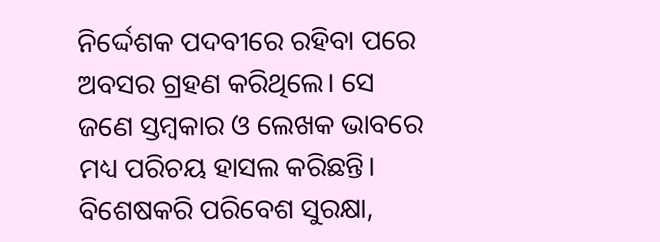ନିର୍ଦ୍ଦେଶକ ପଦବୀରେ ରହିବା ପରେ ଅବସର ଗ୍ରହଣ କରିଥିଲେ। ସେ ଜଣେ ସ୍ତମ୍ବକାର ଓ ଲେଖକ ଭାବରେ ମଧ୍ୟ ପରିଚୟ ହାସଲ କରିଛନ୍ତି। ବିଶେଷକରି ପରିବେଶ ସୁରକ୍ଷା,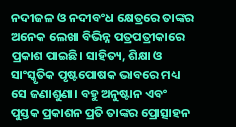ନଦୀଜଳ ଓ ନଦୀବଂଧ କ୍ଷେତ୍ରରେ ତାଙ୍କର ଅନେକ ଲେଖା ବିଭିନ୍ନ ପତ୍ରପତ୍ରୀକାରେ ପ୍ରକାଶ ପାଇଛି। ସାହିତ୍ୟ, ଶିକ୍ଷା ଓ ସାଂସ୍କୃତିକ ପୃଷ୍ଟପୋଷକ ଭାବରେ ମଧ୍ୟ ସେ ଜଣାଶୁଣା। ବହୁ ଅନୁଷ୍ଟାନ ଏବଂ ପୁସ୍ତକ ପ୍ରକାଶନ ପ୍ରତି ତାଙ୍କର ପ୍ରୋତ୍ସାହନ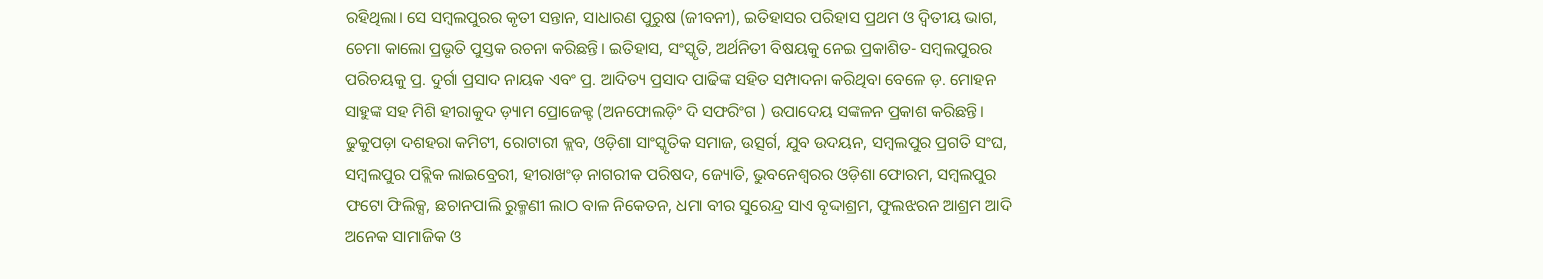ରହିଥିଲା। ସେ ସମ୍ବଲପୁରର କୃତୀ ସନ୍ତାନ, ସାଧାରଣ ପୁରୁଷ (ଜୀବନୀ), ଇତିହାସର ପରିହାସ ପ୍ରଥମ ଓ ଦ୍ୱିତୀୟ ଭାଗ, ଚେମା କାଲୋ ପ୍ରଭୃତି ପୁସ୍ତକ ରଚନା କରିଛନ୍ତି। ଇତିହାସ, ସଂସ୍କୃତି, ଅର୍ଥନିତୀ ବିଷୟକୁ ନେଇ ପ୍ରକାଶିତ- ସମ୍ବଲପୁରର ପରିଚୟକୁ ପ୍ର. ଦୁର୍ଗା ପ୍ରସାଦ ନାୟକ ଏବଂ ପ୍ର. ଆଦିତ୍ୟ ପ୍ରସାଦ ପାଢିଙ୍କ ସହିତ ସମ୍ପାଦନା କରିଥିବା ବେଳେ ଡ଼. ମୋହନ ସାହୁଙ୍କ ସହ ମିଶି ହୀରାକୁଦ ଡ଼୍ୟାମ ପ୍ରୋଜେକ୍ଟ (ଅନଫୋଲଡ଼ିଂ ଦି ସଫରିଂଗ ) ଉପାଦେୟ ସଙ୍କଳନ ପ୍ରକାଶ କରିଛନ୍ତି। ଢୁକୁପଡ଼ା ଦଶହରା କମିଟୀ, ରୋଟାରୀ କ୍ଲବ, ଓଡ଼ିଶା ସାଂସ୍କୃତିକ ସମାଜ, ଉତ୍ସର୍ଗ, ଯୁବ ଉଦୟନ, ସମ୍ବଲପୁର ପ୍ରଗତି ସଂଘ, ସମ୍ବଲପୁର ପବ୍ଲିକ ଲାଇବ୍ରେରୀ, ହୀରାଖଂଡ଼ ନାଗରୀକ ପରିଷଦ, ଜ୍ୟୋତି, ଭୁବନେଶ୍ୱରର ଓଡ଼ିଶା ଫୋରମ, ସମ୍ବଲପୁର ଫଟୋ ଫିଲିକ୍ସ, ଛଚାନପାଲି ରୁକ୍ମଣୀ ଲାଠ ବାଳ ନିକେତନ, ଧମା ବୀର ସୁରେନ୍ଦ୍ର ସାଏ ବୃଦ୍ଦାଶ୍ରମ, ଫୁଲଝରନ ଆଶ୍ରମ ଆଦି ଅନେକ ସାମାଜିକ ଓ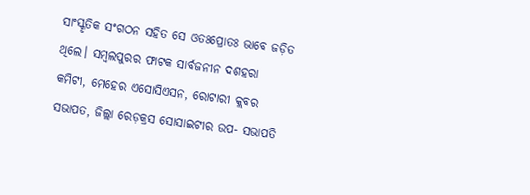ସାଂସ୍କୃତିକ ସଂଗଠନ ସହିତ ସେ ଓତଃପ୍ରୋତଃ ଭାବେ ଜଡ଼ିତ ଥିଲେ। ସମ୍ବଲପୁରର ଫାଟକ ସାର୍ବଜନୀନ ଦଶହରା କମିଟୀ, ମେହେର ଏସୋସିଏସନ, ରୋଟାରୀ କ୍ଲବର ସଭାପତ, ଜିଲ୍ଲା ରେଡ଼କ୍ରସ ସୋସାଇଟୀର ଉପ- ସଭାପତି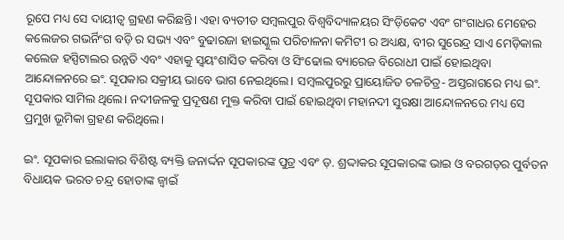ରୂପେ ମଧ୍ୟ ସେ ଦାୟୀତ୍ୱ ଗ୍ରହଣ କରିଛନ୍ତି। ଏହା ବ୍ୟତୀତ ସମ୍ବଲପୁର ବିଶ୍ୱବିଦ୍ୟାଳୟର ସିଂଡ଼ିକେଟ ଏବଂ ଗଂଗାଧର ମେହେର କଲେଜର ଗଭର୍ନିଂଗ ବଡ଼ି ର ସଭ୍ୟ ଏବଂ ବୁଢାରଜା ହାଇସ୍କୁଲ ପରିଚାଳନା କମିଟୀ ର ଅଧ୍ୟକ୍ଷ, ବୀର ସୁରେନ୍ଦ୍ର ସାଏ ମେଡ଼ିକାଲ କଲେଜ ହସ୍ପିଟାଲର ଉନ୍ନତି ଏବଂ ଏହାକୁ ସ୍ୱୟଂଶାସିତ କରିବା ଓ ସିଂଢୋଲ ବ୍ୟାରେଜ ବିରୋଧୀ ପାଇଁ ହୋଇଥିବା ଆନ୍ଦୋଳନରେ ଇଂ. ସୂପକାର ସକ୍ରୀୟ ଭାବେ ଭାଗ ନେଇଥିଲେ। ସମ୍ବଲପୁରରୁ ପ୍ରାୟୋଜିତ ଚଳଚିତ୍ର- ଅସ୍ତରାଗରେ ମଧ୍ୟ ଇଂ. ସୂପକାର ସାମିଲ ଥିଲେ। ନଦୀଜଳକୁ ପ୍ରଦୂଷଣ ମୁକ୍ତ କରିବା ପାଇଁ ହୋଇଥିବା ମହାନଦୀ ସୁରକ୍ଷା ଆନ୍ଦୋଳନରେ ମଧ୍ୟ ସେ ପ୍ରମୁଖ ଭୂମିକା ଗ୍ରହଣ କରିଥିଲେ।

ଇଂ. ସୂପକାର ଇଲାକାର ବିଶିଷ୍ଟ ବ୍ୟକ୍ତି ଜନାର୍ଦ୍ଦନ ସୂପକାରଙ୍କ ପୁତ୍ର ଏବଂ ଡ଼. ଶ୍ରଦ୍ଦାକର ସୂପକାରଙ୍କ ଭାଇ ଓ ବରଗଡ଼ର ପୁର୍ବତନ ବିଧାୟକ ଭରତ ଚନ୍ଦ୍ର ହୋତାଙ୍କ ଜ୍ୱାଇଁ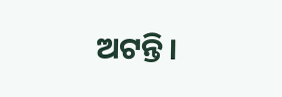ଅଟନ୍ତି।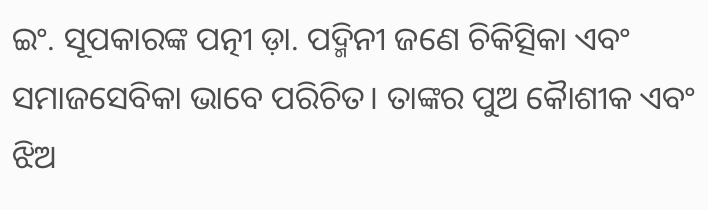ଇଂ. ସୂପକାରଙ୍କ ପତ୍ନୀ ଡ଼ା. ପଦ୍ମିନୀ ଜଣେ ଚିକିତ୍ସିକା ଏବଂ ସମାଜସେବିକା ଭାବେ ପରିଚିତ। ତାଙ୍କର ପୁଅ କୈାଶୀକ ଏବଂ ଝିଅ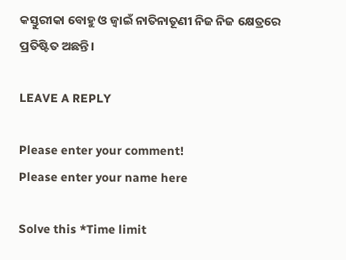କସ୍ତୁରୀକା ବୋହୁ ଓ ଜ୍ୱାଇଁ ନାତିନାତୂଣୀ ନିଜ ନିଜ କ୍ଷେତ୍ରରେ ପ୍ରତିଷ୍ଟିତ ଅଛନ୍ତି।

LEAVE A REPLY

Please enter your comment!
Please enter your name here

Solve this *Time limit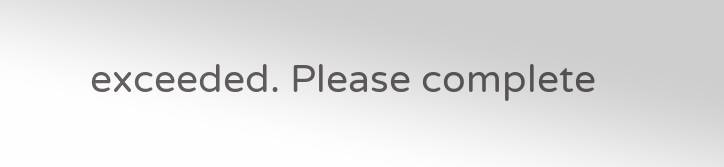exceeded. Please complete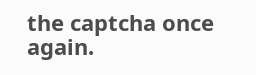the captcha once again.